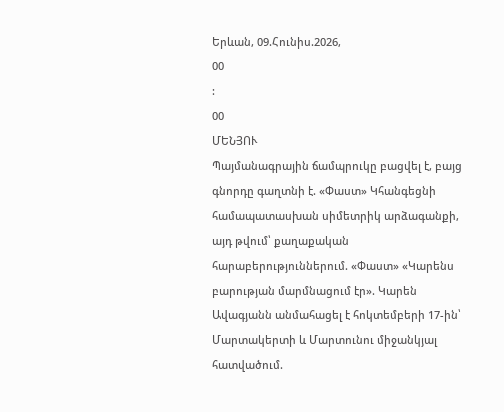Երևան, 09.Հունիս.2026,
00
:
00
ՄԵՆՅՈՒ
Պայմանագրային ճամպրուկը բացվել է, բայց գնորդը գաղտնի է. «Փաստ» Կհանգեցնի համապատասխան սիմետրիկ արձագանքի, այդ թվում՝ քաղաքական հարաբերություններում. «Փաստ» «Կարենս բարության մարմնացում էր». Կարեն Ավագյանն անմահացել է հոկտեմբերի 17-ին՝ Մարտակերտի և Մարտունու միջանկյալ հատվածում.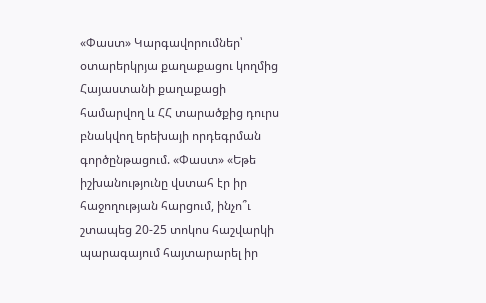«Փաստ» Կարգավորումներ՝ օտարերկրյա քաղաքացու կողմից Հայաստանի քաղաքացի համարվող և ՀՀ տարածքից դուրս բնակվող երեխայի որդեգրման գործընթացում. «Փաստ» «Եթե իշխանությունը վստահ էր իր հաջողության հարցում, ինչո՞ւ շտապեց 20-25 տոկոս հաշվարկի պարագայում հայտարարել իր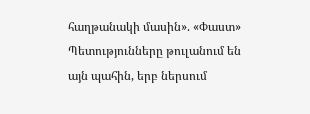հաղթանակի մասին». «Փաստ» Պետությունները թուլանում են այն պահին, երբ ներսում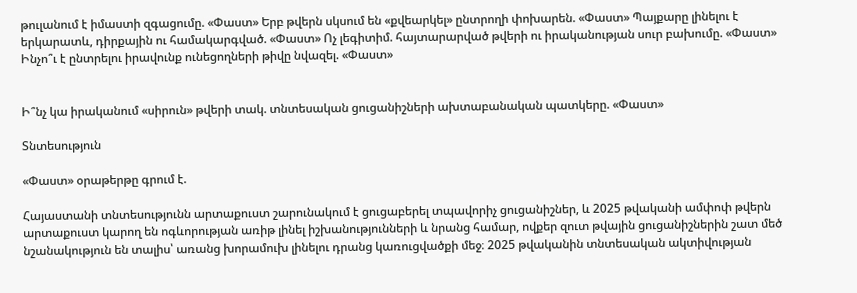թուլանում է իմաստի զգացումը. «Փաստ» Երբ թվերն սկսում են «քվեարկել» ընտրողի փոխարեն. «Փաստ» Պայքարը լինելու է երկարատև, դիրքային ու համակարգված. «Փաստ» Ոչ լեգիտիմ. հայտարարված թվերի ու իրականության սուր բախումը. «Փաստ» Ինչո՞ւ է ընտրելու իրավունք ունեցողների թիվը նվազել. «Փաստ»


Ի՞նչ կա իրականում «սիրուն» թվերի տակ. տնտեսական ցուցանիշների ախտաբանական պատկերը. «Փաստ»

Տնտեսություն

«Փաստ» օրաթերթը գրում է.

Հայաստանի տնտեսությունն արտաքուստ շարունակում է ցուցաբերել տպավորիչ ցուցանիշներ, և 2025 թվականի ամփոփ թվերն արտաքուստ կարող են ոգևորության առիթ լինել իշխանությունների և նրանց համար, ովքեր զուտ թվային ցուցանիշներին շատ մեծ նշանակություն են տալիս՝ առանց խորամուխ լինելու դրանց կառուցվածքի մեջ։ 2025 թվականին տնտեսական ակտիվության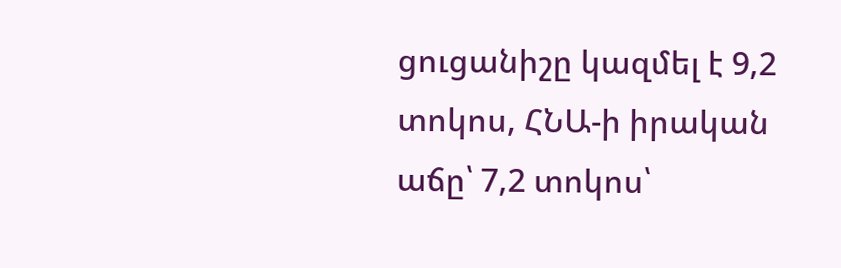ցուցանիշը կազմել է 9,2 տոկոս, ՀՆԱ-ի իրական աճը՝ 7,2 տոկոս՝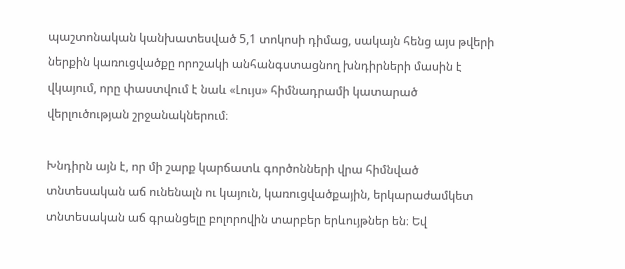պաշտոնական կանխատեսված 5,1 տոկոսի դիմաց, սակայն հենց այս թվերի ներքին կառուցվածքը որոշակի անհանգստացնող խնդիրների մասին է վկայում, որը փաստվում է նաև «Լույս» հիմնադրամի կատարած վերլուծության շրջանակներում։

Խնդիրն այն է, որ մի շարք կարճատև գործոնների վրա հիմնված տնտեսական աճ ունենալն ու կայուն, կառուցվածքային, երկարաժամկետ տնտեսական աճ գրանցելը բոլորովին տարբեր երևույթներ են։ Եվ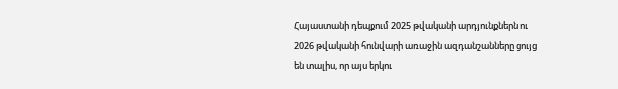Հայաստանի դեպքում 2025 թվականի արդյունքներն ու 2026 թվականի հունվարի առաջին ազդանշանները ցույց են տալիս, որ այս երկու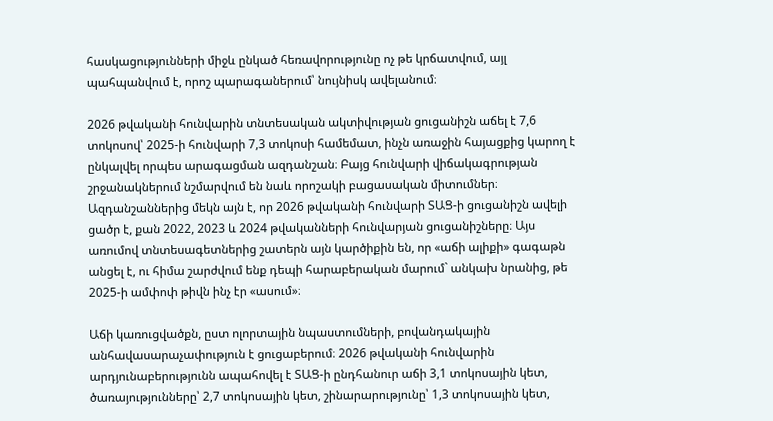հասկացությունների միջև ընկած հեռավորությունը ոչ թե կրճատվում, այլ պահպանվում է, որոշ պարագաներում՝ նույնիսկ ավելանում։

2026 թվականի հունվարին տնտեսական ակտիվության ցուցանիշն աճել է 7,6 տոկոսով՝ 2025-ի հունվարի 7,3 տոկոսի համեմատ, ինչն առաջին հայացքից կարող է ընկալվել որպես արագացման ազդանշան։ Բայց հունվարի վիճակագրության շրջանակներում նշմարվում են նաև որոշակի բացասական միտումներ։ Ազդանշաններից մեկն այն է, որ 2026 թվականի հունվարի ՏԱՑ-ի ցուցանիշն ավելի ցածր է, քան 2022, 2023 և 2024 թվականների հունվարյան ցուցանիշները։ Այս առումով տնտեսագետներից շատերն այն կարծիքին են, որ «աճի ալիքի» գագաթն անցել է, ու հիմա շարժվում ենք դեպի հարաբերական մարում` անկախ նրանից, թե 2025-ի ամփոփ թիվն ինչ էր «ասում»։

Աճի կառուցվածքն, ըստ ոլորտային նպաստումների, բովանդակային անհավասարաչափություն է ցուցաբերում։ 2026 թվականի հունվարին արդյունաբերությունն ապահովել է ՏԱՑ-ի ընդհանուր աճի 3,1 տոկոսային կետ, ծառայությունները՝ 2,7 տոկոսային կետ, շինարարությունը՝ 1,3 տոկոսային կետ,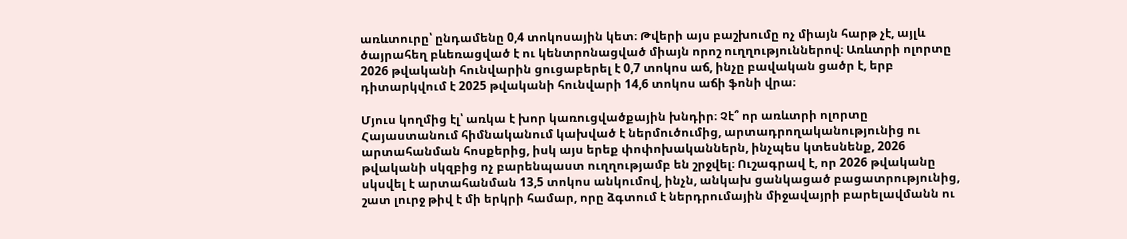առևտուրը՝ ընդամենը 0,4 տոկոսային կետ։ Թվերի այս բաշխումը ոչ միայն հարթ չէ, այլև ծայրահեղ բևեռացված է ու կենտրոնացված միայն որոշ ուղղություններով։ Առևտրի ոլորտը 2026 թվականի հունվարին ցուցաբերել է 0,7 տոկոս աճ, ինչը բավական ցածր է, երբ դիտարկվում է 2025 թվականի հունվարի 14,6 տոկոս աճի ֆոնի վրա։

Մյուս կողմից էլ՝ առկա է խոր կառուցվածքային խնդիր։ Չէ՞ որ առևտրի ոլորտը Հայաստանում հիմնականում կախված է ներմուծումից, արտադրողականությունից ու արտահանման հոսքերից, իսկ այս երեք փոփոխականներն, ինչպես կտեսնենք, 2026 թվականի սկզբից ոչ բարենպաստ ուղղությամբ են շրջվել։ Ուշագրավ է, որ 2026 թվականը սկսվել է արտահանման 13,5 տոկոս անկումով, ինչն, անկախ ցանկացած բացատրությունից, շատ լուրջ թիվ է մի երկրի համար, որը ձգտում է ներդրումային միջավայրի բարելավմանն ու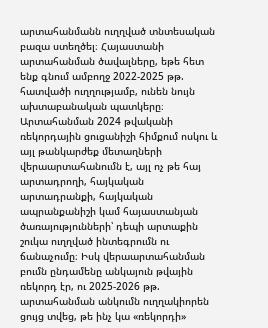արտահանմանն ուղղված տնտեսական բազա ստեղծել։ Հայաստանի արտահանման ծավալները, եթե հետ ենք գնում ամբողջ 2022-2025 թթ. հատվածի ուղղությամբ, ունեն նույն ախտաբանական պատկերը։ Արտահանման 2024 թվականի ռեկորդային ցուցանիշի հիմքում ոսկու և այլ թանկարժեք մետաղների վերաարտահանումն է, այլ ոչ թե հայ արտադրողի, հայկական արտադրանքի, հայկական ապրանքանիշի կամ հայաստանյան ծառայությունների՝ դեպի արտաքին շուկա ուղղված ինտեգրումն ու ճանաչումը։ Իսկ վերաարտահանման բումն ընդամենը անկայուն թվային ռեկորդ էր, ու 2025-2026 թթ. արտահանման անկումն ուղղակիորեն ցույց տվեց, թե ինչ կա «ռեկորդի»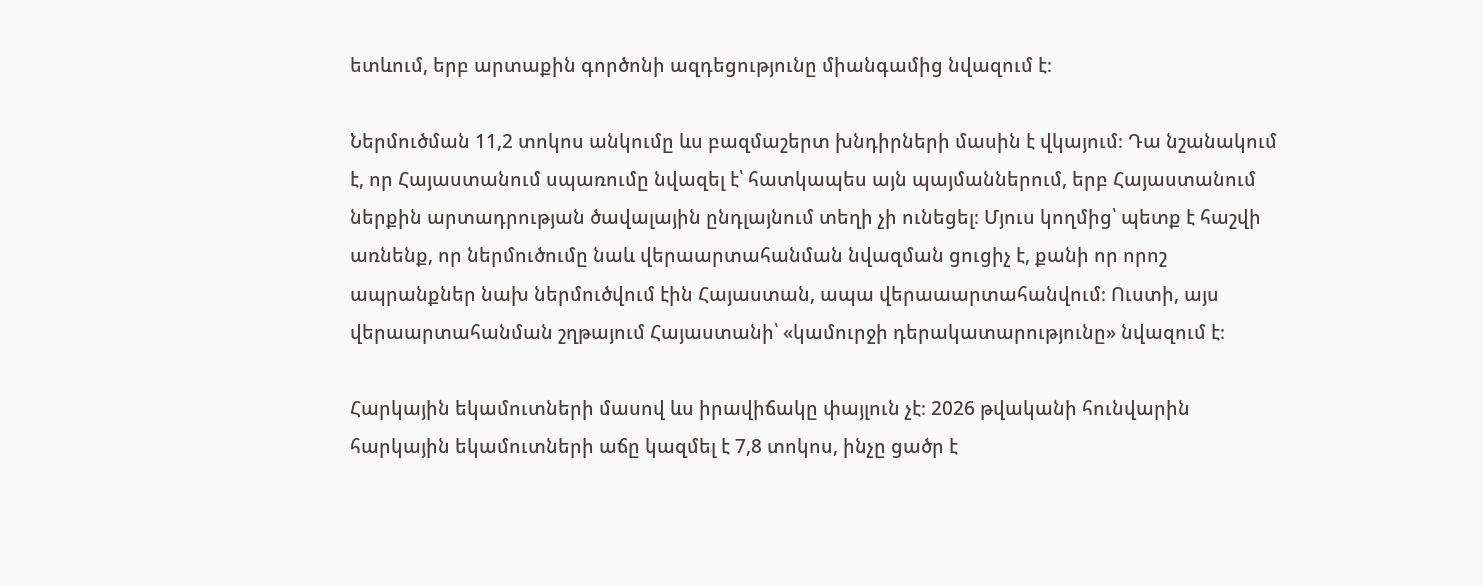ետևում, երբ արտաքին գործոնի ազդեցությունը միանգամից նվազում է։

Ներմուծման 11,2 տոկոս անկումը ևս բազմաշերտ խնդիրների մասին է վկայում։ Դա նշանակում է, որ Հայաստանում սպառումը նվազել է՝ հատկապես այն պայմաններում, երբ Հայաստանում ներքին արտադրության ծավալային ընդլայնում տեղի չի ունեցել։ Մյուս կողմից՝ պետք է հաշվի առնենք, որ ներմուծումը նաև վերաարտահանման նվազման ցուցիչ է, քանի որ որոշ ապրանքներ նախ ներմուծվում էին Հայաստան, ապա վերաաարտահանվում։ Ուստի, այս վերաարտահանման շղթայում Հայաստանի՝ «կամուրջի դերակատարությունը» նվազում է։

Հարկային եկամուտների մասով ևս իրավիճակը փայլուն չէ։ 2026 թվականի հունվարին հարկային եկամուտների աճը կազմել է 7,8 տոկոս, ինչը ցածր է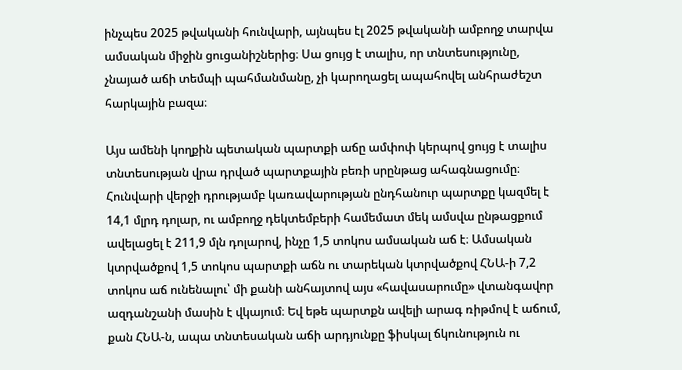ինչպես 2025 թվականի հունվարի, այնպես էլ 2025 թվականի ամբողջ տարվա ամսական միջին ցուցանիշներից։ Սա ցույց է տալիս, որ տնտեսությունը, չնայած աճի տեմպի պահմանմանը, չի կարողացել ապահովել անհրաժեշտ հարկային բազա։

Այս ամենի կողքին պետական պարտքի աճը ամփոփ կերպով ցույց է տալիս տնտեսության վրա դրված պարտքային բեռի սրընթաց ահագնացումը։ Հունվարի վերջի դրությամբ կառավարության ընդհանուր պարտքը կազմել է 14,1 մլրդ դոլար, ու ամբողջ դեկտեմբերի համեմատ մեկ ամսվա ընթացքում ավելացել է 211,9 մլն դոլարով, ինչը 1,5 տոկոս ամսական աճ է։ Ամսական կտրվածքով 1,5 տոկոս պարտքի աճն ու տարեկան կտրվածքով ՀՆԱ-ի 7,2 տոկոս աճ ունենալու՝ մի քանի անհայտով այս «հավասարումը» վտանգավոր ազդանշանի մասին է վկայում։ Եվ եթե պարտքն ավելի արագ ռիթմով է աճում, քան ՀՆԱ-ն, ապա տնտեսական աճի արդյունքը ֆիսկալ ճկունություն ու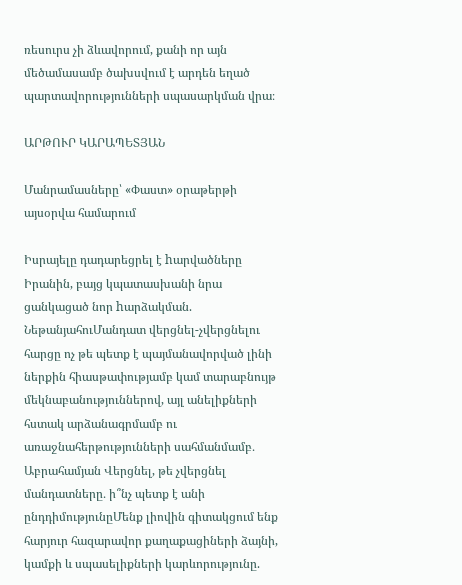ռեսուրս չի ձևավորում, քանի որ այն մեծամասամբ ծախսվում է արդեն եղած պարտավորությունների սպասարկման վրա։

ԱՐԹՈՒՐ ԿԱՐԱՊԵՏՅԱՆ

Մանրամասները՝ «Փաստ» օրաթերթի այսօրվա համարում

Իսրայելը դադարեցրել է hարվածները Իրանին, բայց կպատասխանի նրա ցանկացած նոր hարձակման. ՆեթանյահուՄանդատ վերցնել-չվերցնելու հարցը ոչ թե պետք է պայմանավորված լինի ներքին հիասթափությամբ կամ տարաբնույթ մեկնաբանություններով, այլ անելիքների հստակ արձանագրմամբ ու առաջնահերթությունների սահմանմամբ․ Աբրահամյան Վերցնել, թե չվերցնել մանդատները․ ի՞նչ պետք է անի ընդդիմությունըՄենք լիովին գիտակցում ենք հարյուր հազարավոր քաղաքացիների ձայնի, կամքի և սպասելիքների կարևորությունը.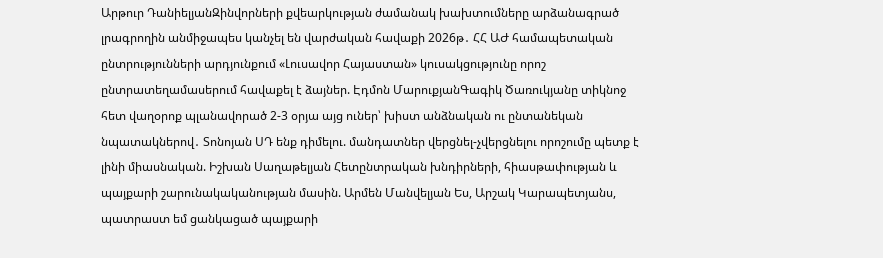Արթուր ԴանիելյանԶինվորների քվեարկության ժամանակ խախտումները արձանագրած լրագրողին անմիջապես կանչել են վարժական հավաքի 2026թ․ ՀՀ ԱԺ համապետական ընտրությունների արդյունքում «Լուսավոր Հայաստան» կուսակցությունը որոշ ընտրատեղամասերում հավաքել է ձայներ. Էդմոն ՄարուքյանԳագիկ Ծառուկյանը տիկնոջ հետ վաղօրոք պլանավորած 2-3 օրյա այց ուներ՝ խիստ անձնական ու ընտանեկան նպատակներով․ Տոնոյան ՍԴ ենք դիմելու. մանդատներ վերցնել-չվերցնելու որոշումը պետք է լինի միասնական. Իշխան Սաղաթելյան Հետընտրական խնդիրների, հիասթափության և պայքարի շարունակականության մասին. Արմեն Մանվելյան Ես, Արշակ Կարապետյանս, պատրաստ եմ ցանկացած պայքարի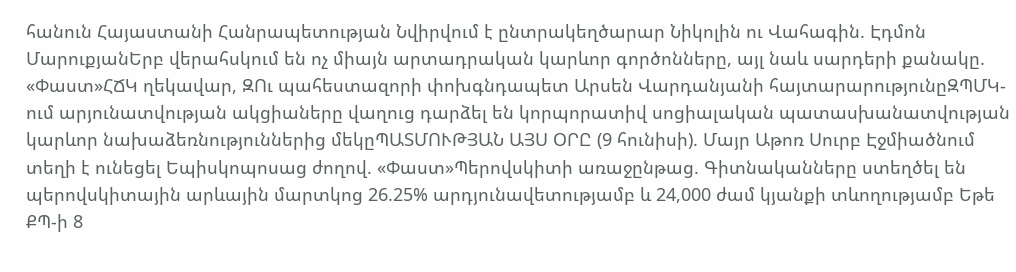հանուն Հայաստանի Հանրապետության Նվիրվում է ընտրակեղծարար Նիկոլին ու Վահագին. Էդմոն ՄարուքյանԵրբ վերահսկում են ոչ միայն արտադրական կարևոր գործոնները, այլ նաև սարդերի քանակը. «Փաստ»ՀՃԿ ղեկավար, ԶՈւ պահեստազորի փոխգնդապետ Արսեն Վարդանյանի հայտարարությունըԶՊՄԿ-ում արյունատվության ակցիաները վաղուց դարձել են կորպորատիվ սոցիալական պատասխանատվության կարևոր նախաձեռնություններից մեկըՊԱՏՄՈՒԹՅԱՆ ԱՅՍ ՕՐԸ (9 հունիսի). Մայր Աթոռ Սուրբ Էջմիածնում տեղի է ունեցել Եպիսկոպոսաց ժողով. «Փաստ»Պերովսկիտի առաջընթաց. Գիտնականները ստեղծել են պերովսկիտային արևային մարտկոց 26.25% արդյունավետությամբ և 24,000 ժամ կյանքի տևողությամբ Եթե ՔՊ-ի 8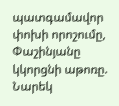պատգամավոր փոխի որոշումը, Փաշինյանը կկորցնի աթոռը. Նարեկ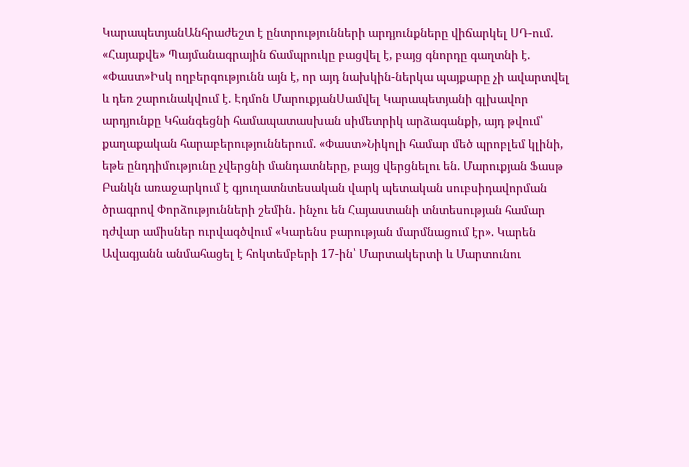ԿարապետյանԱնհրաժեշտ է ընտրությունների արդյունքները վիճարկել ՍԴ-ում. «Հայաքվե» Պայմանագրային ճամպրուկը բացվել է, բայց գնորդը գաղտնի է. «Փաստ»Իսկ ողբերգությունն այն է, որ այդ նախկին-ներկա պայքարը չի ավարտվել և դեռ շարունակվում է. Էդմոն ՄարուքյանՍամվել Կարապետյանի գլխավոր արդյունքը Կհանգեցնի համապատասխան սիմետրիկ արձագանքի, այդ թվում՝ քաղաքական հարաբերություններում. «Փաստ»Նիկոլի համար մեծ պրոբլեմ կլինի, եթե ընդդիմությունը չվերցնի մանդատները, բայց վերցնելու են. Մարուքյան Ֆասթ Բանկն առաջարկում է գյուղատնտեսական վարկ պետական սուբսիդավորման ծրագրով Փորձությունների շեմին․ ինչու են Հայաստանի տնտեսության համար դժվար ամիսներ ուրվագծվում «Կարենս բարության մարմնացում էր». Կարեն Ավագյանն անմահացել է հոկտեմբերի 17-ին՝ Մարտակերտի և Մարտունու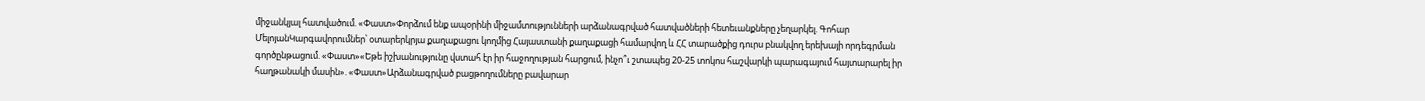միջանկյալ հատվածում. «Փաստ»Փորձում ենք ապօրինի միջամտությունների արձանագրված հատվածների հետեւանքները չեղարկել. Գոհար ՄելոյանԿարգավորումներ՝ օտարերկրյա քաղաքացու կողմից Հայաստանի քաղաքացի համարվող և ՀՀ տարածքից դուրս բնակվող երեխայի որդեգրման գործընթացում. «Փաստ»«Եթե իշխանությունը վստահ էր իր հաջողության հարցում, ինչո՞ւ շտապեց 20-25 տոկոս հաշվարկի պարագայում հայտարարել իր հաղթանակի մասին». «Փաստ»Արձանագրված բացթողումները բավարար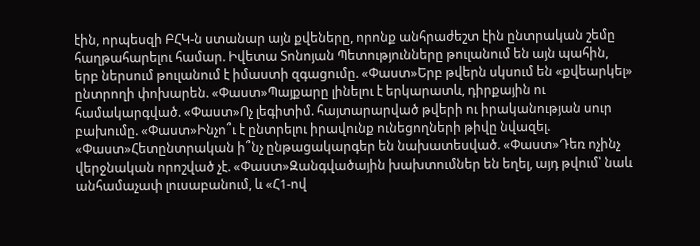էին, որպեսզի ԲՀԿ-ն ստանար այն քվեները, որոնք անհրաժեշտ էին ընտրական շեմը հաղթահարելու համար. Իվետա Տոնոյան Պետությունները թուլանում են այն պահին, երբ ներսում թուլանում է իմաստի զգացումը. «Փաստ»Երբ թվերն սկսում են «քվեարկել» ընտրողի փոխարեն. «Փաստ»Պայքարը լինելու է երկարատև, դիրքային ու համակարգված. «Փաստ»Ոչ լեգիտիմ. հայտարարված թվերի ու իրականության սուր բախումը. «Փաստ»Ինչո՞ւ է ընտրելու իրավունք ունեցողների թիվը նվազել. «Փաստ»Հետընտրական ի՞նչ ընթացակարգեր են նախատեսված. «Փաստ»Դեռ ոչինչ վերջնական որոշված չէ. «Փաստ»Զանգվածային խախտումներ են եղել, այդ թվում՝ նաև անհամաչափ լուսաբանում, և «Հ1-ով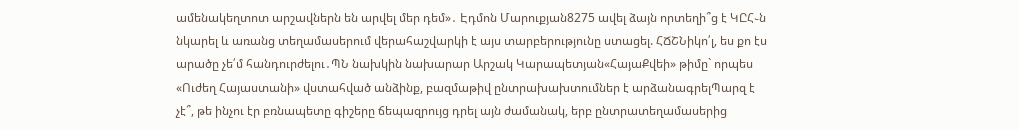ամենակեղտոտ արշավներն են արվել մեր դեմ»․ Էդմոն Մարուքյան8275 ավել ձայն որտեղի՞ց է ԿԸՀ֊ն նկարել և առանց տեղամասերում վերահաշվարկի է այս տարբերությունը ստացել. ՀՃՇՆիկո՛լ, ես քո էս արածը չե՛մ հանդուրժելու․ՊՆ նախկին նախարար Արշակ Կարապետյան«ՀայաՔվեի» թիմը` որպես «Ուժեղ Հայաստանի» վստահված անձինք, բազմաթիվ ընտրախախտումներ է արձանագրելՊարզ է չէ՞, թե ինչու էր բռնապետը գիշերը ճեպազրույց դրել այն ժամանակ, երբ ընտրատեղամասերից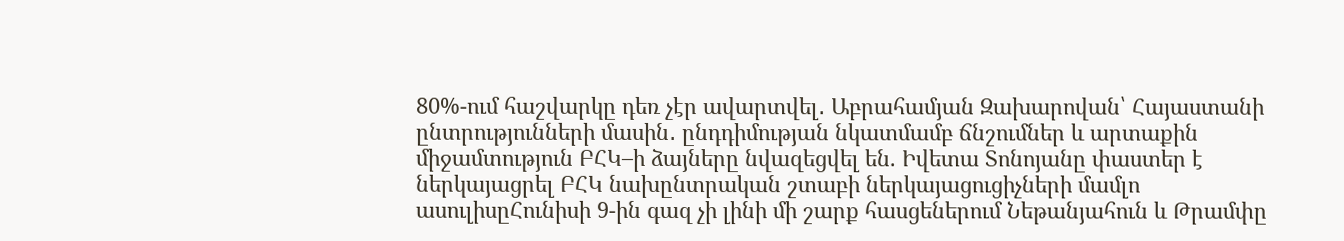80%-ում հաշվարկը դեռ չէր ավարտվել․ Աբրահամյան Զախարովան՝ Հայաստանի ընտրությունների մասին․ ընդդիմության նկատմամբ ճնշումներ և արտաքին միջամտություն ԲՀԿ–ի ձայները նվազեցվել են. Իվետա Տոնոյանը փաստեր է ներկայացրել ԲՀԿ նախընտրական շտաբի ներկայացուցիչների մամլո ասուլիսըՀունիսի 9-ին գազ չի լինի մի շարք հասցեներում Նեթանյահուն և Թրամփը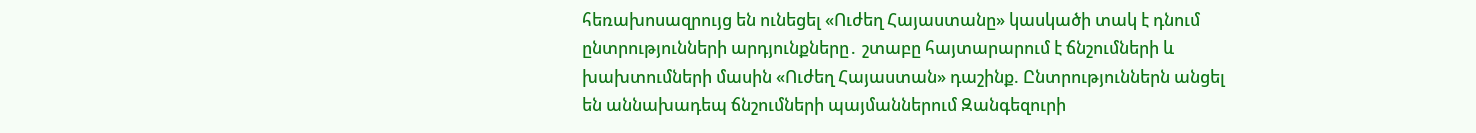հեռախոսազրույց են ունեցել «Ուժեղ Հայաստանը» կասկածի տակ է դնում ընտրությունների արդյունքները․ շտաբը հայտարարում է ճնշումների և խախտումների մասին «Ուժեղ Հայաստան» դաշինք. Ընտրություններն անցել են աննախադեպ ճնշումների պայմաններում Զանգեզուրի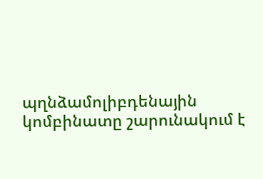պղնձամոլիբդենային կոմբինատը շարունակում է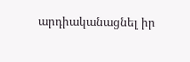արդիականացնել իր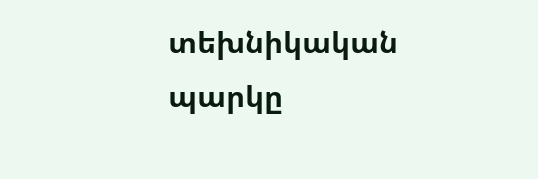տեխնիկական պարկը